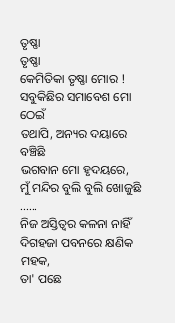ତୃଷ୍ଣା
ତୃଷ୍ଣା
କେମିତିକା ତୃଷ୍ଣା ମୋର !
ସବୁକିଛିର ସମାବେଶ ମୋ ଠେଇଁ
ତଥାପି, ଅନ୍ୟର ଦୟାରେ ବଞ୍ଚିଛି
ଭଗବାନ ମୋ ହୃଦୟରେ,
ମୁଁ ମନ୍ଦିର ବୁଲି ବୁଲି ଖୋଜୁଛି ......
ନିଜ ଅସ୍ତିତ୍ବର କଳନା ନାହିଁ
ଦିଗହଜା ପବନରେ କ୍ଷଣିକ ମହକ,
ତା' ପଛେ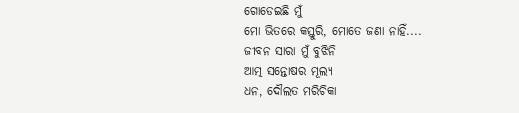ଗୋଡେଇଛି ମୁଁ
ମୋ ଭିତରେ କସ୍ତୁରି, ମୋତେ ଜଣା ନାହିଁ....
ଜୀବନ ସାରା ମୁଁ ବୁଝିନି
ଆତ୍ମ ସନ୍ତୋଷର ମୂଲ୍ୟ
ଧନ, ଦୌଲତ ମରିଚିକା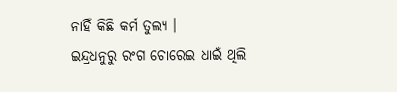ନାହିଁ କିଛି କର୍ମ ତୁଲ୍ୟ ।
ଇନ୍ଦ୍ରଧନୁରୁ ରଂଗ ଚୋରେଇ ଧାଇଁ ଥିଲି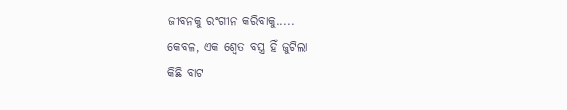ଜୀବନକୁ ରଂଗୀନ କରିବାକୁ.....
କେବଳ, ଏକ ଶ୍ବେତ ବସ୍ତ୍ର ହିଁ ଜୁଟିଲା
କିଛି ବାଟ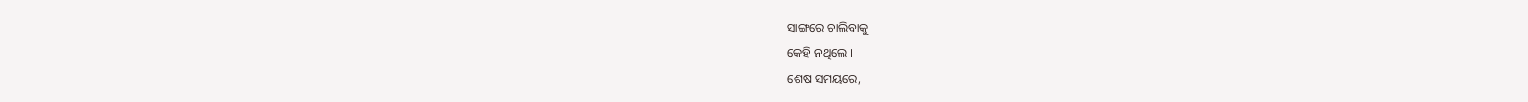ସାଙ୍ଗରେ ଚାଲିବାକୁ
କେହି ନଥିଲେ ।
ଶେଷ ସମୟରେ,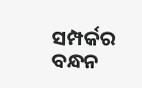ସମ୍ପର୍କର ବନ୍ଧନ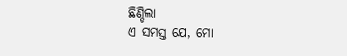ଛିଣ୍ଡିଲା
ଏ ସମସ୍ତ ଯେ, ମୋ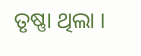ତୃଷ୍ଣା ଥିଲା ।